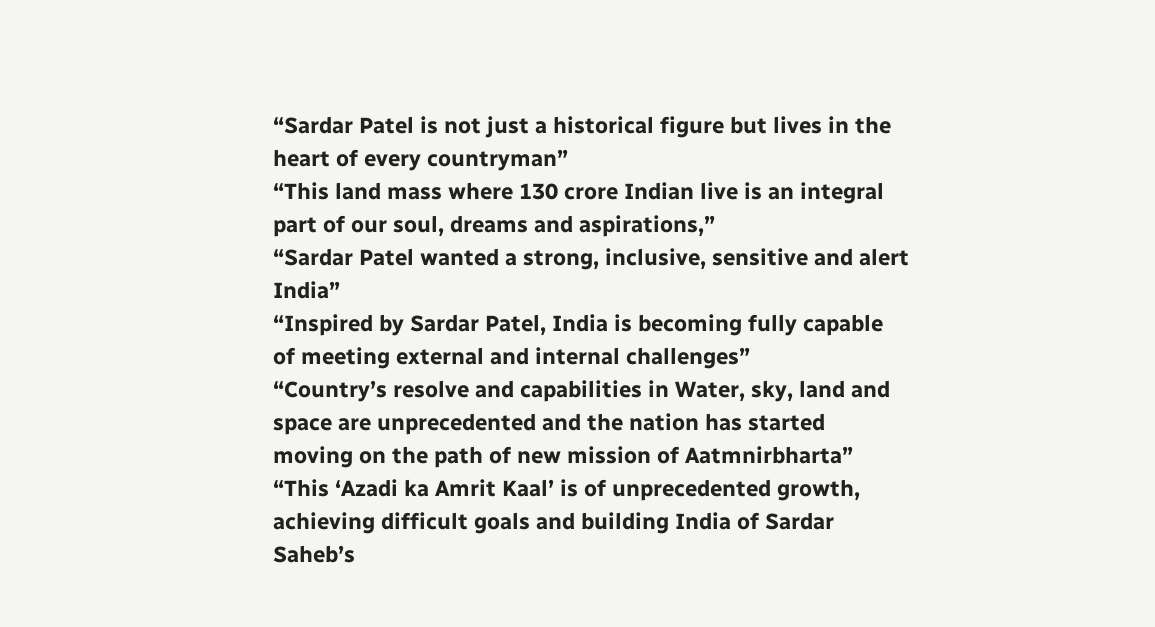“Sardar Patel is not just a historical figure but lives in the heart of every countryman”
“This land mass where 130 crore Indian live is an integral part of our soul, dreams and aspirations,”
“Sardar Patel wanted a strong, inclusive, sensitive and alert India”
“Inspired by Sardar Patel, India is becoming fully capable of meeting external and internal challenges”
“Country’s resolve and capabilities in Water, sky, land and space are unprecedented and the nation has started moving on the path of new mission of Aatmnirbharta”
“This ‘Azadi ka Amrit Kaal’ is of unprecedented growth, achieving difficult goals and building India of Sardar Saheb’s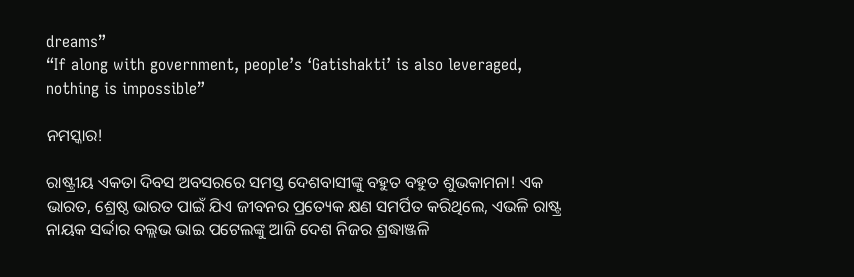dreams”
“If along with government, people’s ‘Gatishakti’ is also leveraged, nothing is impossible”

ନମସ୍କାର!

ରାଷ୍ଟ୍ରୀୟ ଏକତା ଦିବସ ଅବସରରେ ସମସ୍ତ ଦେଶବାସୀଙ୍କୁ ବହୁତ ବହୁତ ଶୁଭକାମନା! ଏକ ଭାରତ, ଶ୍ରେଷ୍ଠ ଭାରତ ପାଇଁ ଯିଏ ଜୀବନର ପ୍ରତ୍ୟେକ କ୍ଷଣ ସମର୍ପିତ କରିଥିଲେ, ଏଭଳି ରାଷ୍ଟ୍ର ନାୟକ ସର୍ଦ୍ଦାର ବଲ୍ଲଭ ଭାଇ ପଟେଲଙ୍କୁ ଆଜି ଦେଶ ନିଜର ଶ୍ରଦ୍ଧାଞ୍ଜଳି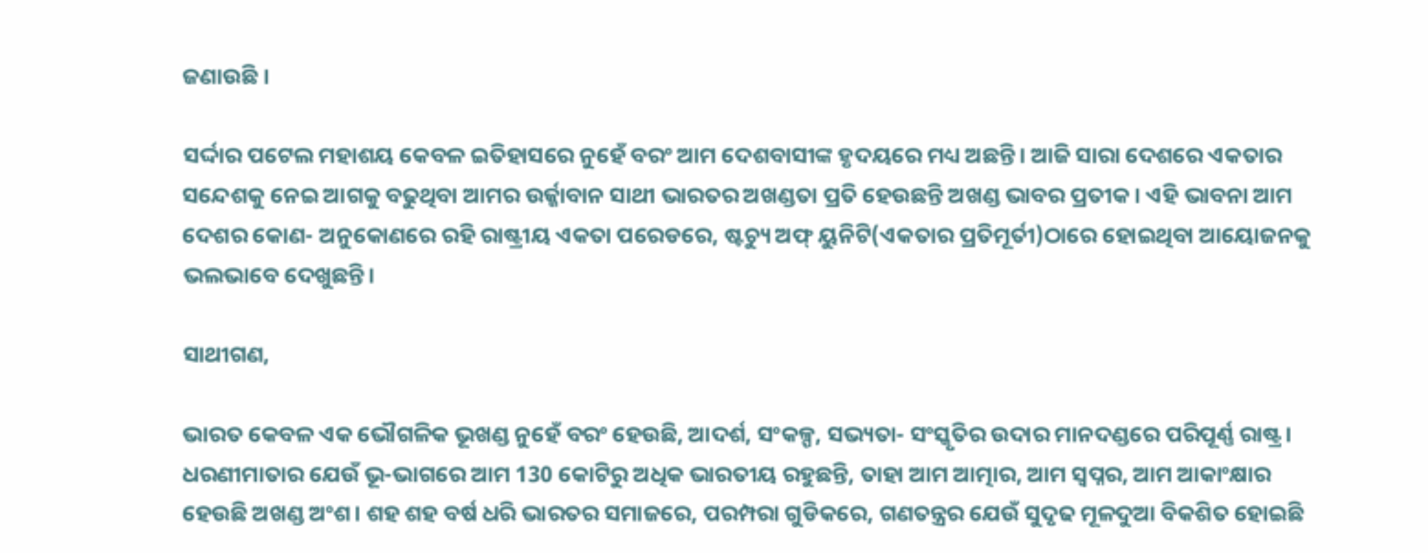ଜଣାଉଛି ।

ସର୍ଦ୍ଦାର ପଟେଲ ମହାଶୟ କେବଳ ଇତିହାସରେ ନୁହେଁ ବରଂ ଆମ ଦେଶବାସୀଙ୍କ ହୃଦୟରେ ମଧ୍ୟ ଅଛନ୍ତି। ଆଜି ସାରା ଦେଶରେ ଏକତାର ସନ୍ଦେଶକୁ ନେଇ ଆଗକୁ ବଢୁଥିବା ଆମର ଉର୍ଜ୍ଜାବାନ ସାଥୀ ଭାରତର ଅଖଣ୍ଡତା ପ୍ରତି ହେଉଛନ୍ତି ଅଖଣ୍ଡ ଭାବର ପ୍ରତୀକ। ଏହି ଭାବନା ଆମ ଦେଶର କୋଣ- ଅନୁକୋଣରେ ରହି ରାଷ୍ଟ୍ରୀୟ ଏକତା ପରେଡରେ, ଷ୍ଟଚ୍ୟୁ ଅଫ୍ ୟୁନିଟି(ଏକତାର ପ୍ରତିମୂର୍ତୀ)ଠାରେ ହୋଇଥିବା ଆୟୋଜନକୁ ଭଲଭାବେ ଦେଖୁଛନ୍ତି।

ସାଥୀଗଣ,

ଭାରତ କେବଳ ଏକ ଭୌଗଳିକ ଭୂଖଣ୍ଡ ନୁହେଁ ବରଂ ହେଉଛି, ଆଦର୍ଶ, ସଂକଳ୍ପ, ସଭ୍ୟତା- ସଂସ୍କୃତିର ଉଦାର ମାନଦଣ୍ଡରେ ପରିପୂର୍ଣ୍ଣ ରାଷ୍ଟ୍ର। ଧରଣୀମାତାର ଯେଉଁ ଭୂ-ଭାଗରେ ଆମ 130 କୋଟିରୁ ଅଧିକ ଭାରତୀୟ ରହୁଛନ୍ତି, ତାହା ଆମ ଆତ୍ମାର, ଆମ ସ୍ୱପ୍ନର, ଆମ ଆକାଂକ୍ଷାର ହେଉଛି ଅଖଣ୍ଡ ଅଂଶ। ଶହ ଶହ ବର୍ଷ ଧରି ଭାରତର ସମାଜରେ, ପରମ୍ପରା ଗୁଡିକରେ, ଗଣତନ୍ତ୍ରର ଯେଉଁ ସୁଦୃଢ ମୂଳଦୁଆ ବିକଶିତ ହୋଇଛି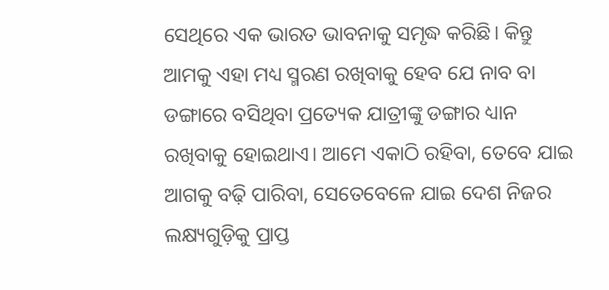ସେଥିରେ ଏକ ଭାରତ ଭାବନାକୁ ସମୃଦ୍ଧ କରିଛି। କିନ୍ତୁ ଆମକୁ ଏହା ମଧ୍ୟ ସ୍ମରଣ ରଖିବାକୁ ହେବ ଯେ ନାବ ବା ଡଙ୍ଗାରେ ବସିଥିବା ପ୍ରତ୍ୟେକ ଯାତ୍ରୀଙ୍କୁ ଡଙ୍ଗାର ଧ୍ୟାନ ରଖିବାକୁ ହୋଇଥାଏ। ଆମେ ଏକାଠି ରହିବା, ତେବେ ଯାଇ ଆଗକୁ ବଢ଼ି ପାରିବା, ସେତେବେଳେ ଯାଇ ଦେଶ ନିଜର ଲକ୍ଷ୍ୟଗୁଡ଼ିକୁ ପ୍ରାପ୍ତ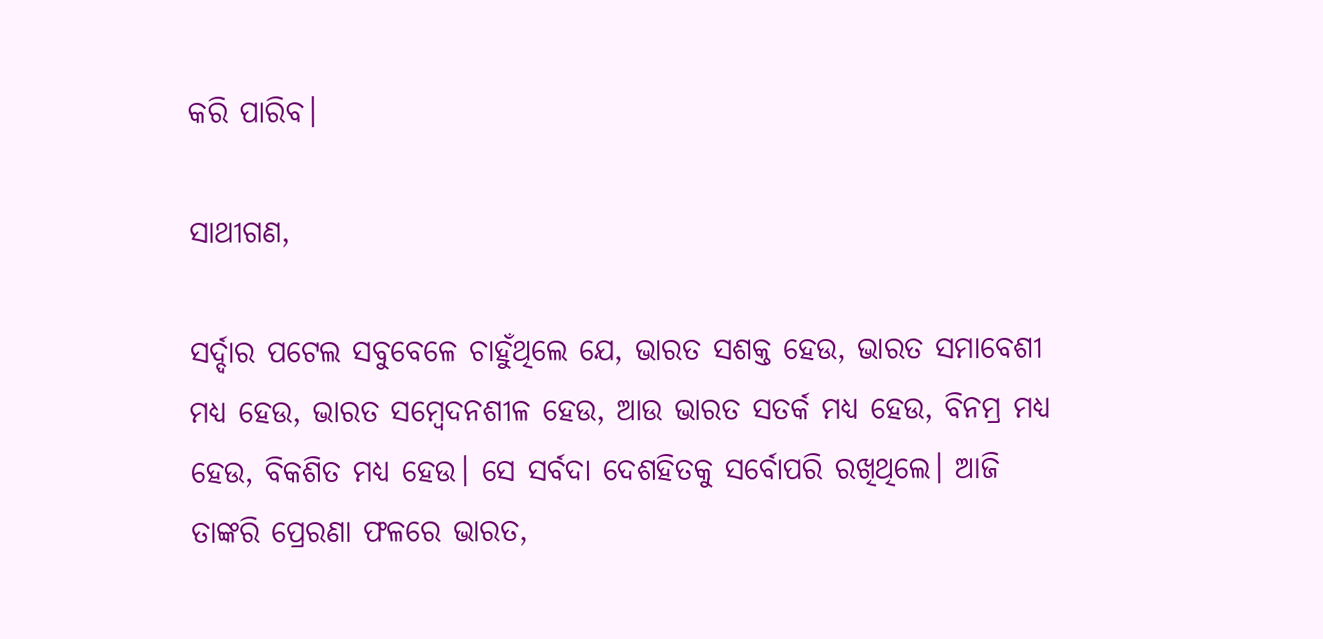କରି ପାରିବ।

ସାଥୀଗଣ,

ସର୍ଦ୍ଦାର ପଟେଲ ସବୁବେଳେ ଚାହୁଁଥିଲେ ଯେ, ଭାରତ ସଶକ୍ତ ହେଉ, ଭାରତ ସମାବେଶୀ ମଧ୍ୟ ହେଉ, ଭାରତ ସମ୍ବେଦନଶୀଳ ହେଉ, ଆଉ ଭାରତ ସତର୍କ ମଧ୍ୟ ହେଉ, ବିନମ୍ର ମଧ୍ୟ ହେଉ, ବିକଶିତ ମଧ୍ୟ ହେଉ। ସେ ସର୍ବଦା ଦେଶହିତକୁ ସର୍ବୋପରି ରଖିଥିଲେ। ଆଜି ତାଙ୍କରି ପ୍ରେରଣା ଫଳରେ ଭାରତ,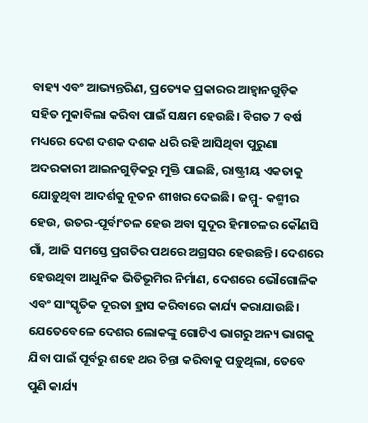ବାହ୍ୟ ଏବଂ ଆଭ୍ୟନ୍ତରିଣ, ପ୍ରତ୍ୟେକ ପ୍ରକାରର ଆହ୍ୱାନଗୁଡ଼ିକ ସହିତ ମୁକାବିଲା କରିବା ପାଇଁ ସକ୍ଷମ ହେଉଛି। ବିଗତ 7 ବର୍ଷ ମଧ୍ୟରେ ଦେଶ ଦଶକ ଦଶକ ଧରି ରହି ଆସିଥିବା ପୁରୁଣା ଅଦରକାରୀ ଆଇନଗୁଡ଼ିକରୁ ମୁକ୍ତି ପାଇଛି, ରାଷ୍ଟ୍ରୀୟ ଏକତାକୁ ଯୋଡ଼ୁଥିବା ଆଦର୍ଶକୁ ନୂତନ ଶୀଖର ଦେଇଛି। ଜମ୍ମୁ- କଶ୍ମୀର ହେଉ, ଉତର-ପୂର୍ବାଂଚଳ ହେଉ ଅବା ସୁଦୂର ହିମାଚଳର କୌଣସି ଗାଁ, ଆଜି ସମସ୍ତେ ପ୍ରଗତିର ପଥରେ ଅଗ୍ରସର ହେଉଛନ୍ତି। ଦେଶରେ ହେଉଥିବା ଆଧୁନିକ ଭିତିଭୂମିର ନିର୍ମାଣ, ଦେଶରେ ଭୌଗୋଳିକ ଏବଂ ସାଂସ୍କୃତିକ ଦୂରତା ହ୍ରାସ କରିବାରେ କାର୍ଯ୍ୟ କରାଯାଉଛି। ଯେତେବେଳେ ଦେଶର ଲୋକଙ୍କୁ ଗୋଟିଏ ଭାଗରୁ ଅନ୍ୟ ଭାଗକୁ ଯିବା ପାଇଁ ପୂର୍ବରୁ ଶହେ ଥର ଚିନ୍ତା କରିବାକୁ ପଡ଼ୁଥିଲା, ତେବେ ପୁଣି କାର୍ଯ୍ୟ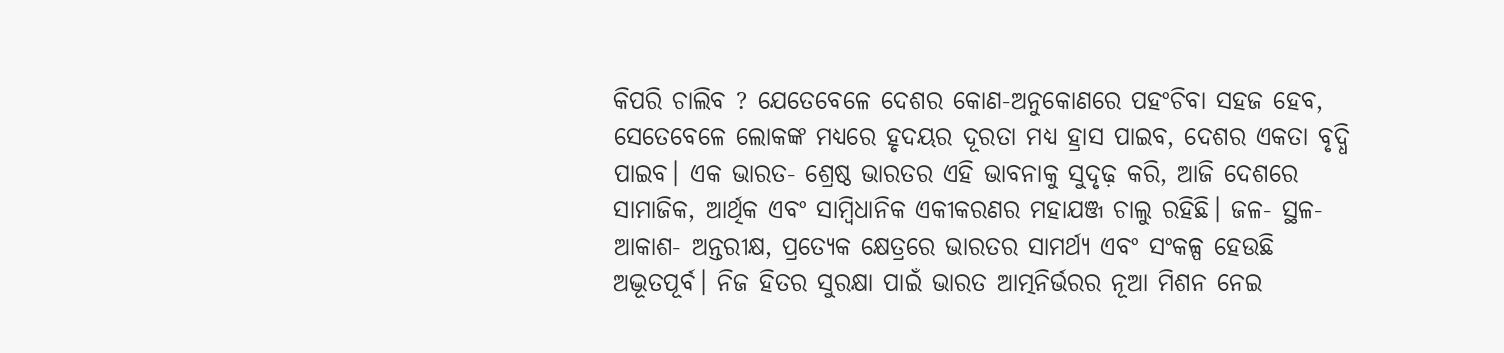କିପରି ଚାଲିବ ? ଯେତେବେଳେ ଦେଶର କୋଣ-ଅନୁକୋଣରେ ପହଂଚିବା ସହଜ ହେବ, ସେତେବେଳେ ଲୋକଙ୍କ ମଧ୍ୟରେ ହୃଦୟର ଦୂରତା ମଧ୍ୟ ହ୍ରାସ ପାଇବ, ଦେଶର ଏକତା ବୃଦ୍ଧି ପାଇବ। ଏକ ଭାରତ- ଶ୍ରେଷ୍ଠ ଭାରତର ଏହି ଭାବନାକୁ ସୁଦୃଢ଼ କରି, ଆଜି ଦେଶରେ ସାମାଜିକ, ଆର୍ଥିକ ଏବଂ ସାମ୍ବିଧାନିକ ଏକୀକରଣର ମହାଯଞ୍ଜ ଚାଲୁ ରହିଛି। ଜଳ- ସ୍ଥଳ- ଆକାଶ- ଅନ୍ତରୀକ୍ଷ, ପ୍ରତ୍ୟେକ କ୍ଷେତ୍ରରେ ଭାରତର ସାମର୍ଥ୍ୟ ଏବଂ ସଂକଳ୍ପ ହେଉଛି ଅଦ୍ଭୂତପୂର୍ବ। ନିଜ ହିତର ସୁରକ୍ଷା ପାଇଁ ଭାରତ ଆତ୍ମନିର୍ଭରର ନୂଆ ମିଶନ ନେଇ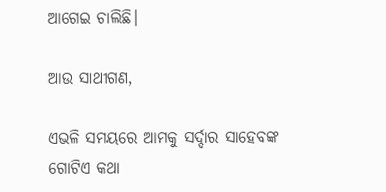ଆଗେଇ ଚାଲିଛି।

ଆଉ ସାଥୀଗଣ,

ଏଭଳି ସମୟରେ ଆମକୁ ସର୍ଦ୍ଦାର ସାହେବଙ୍କ ଗୋଟିଏ କଥା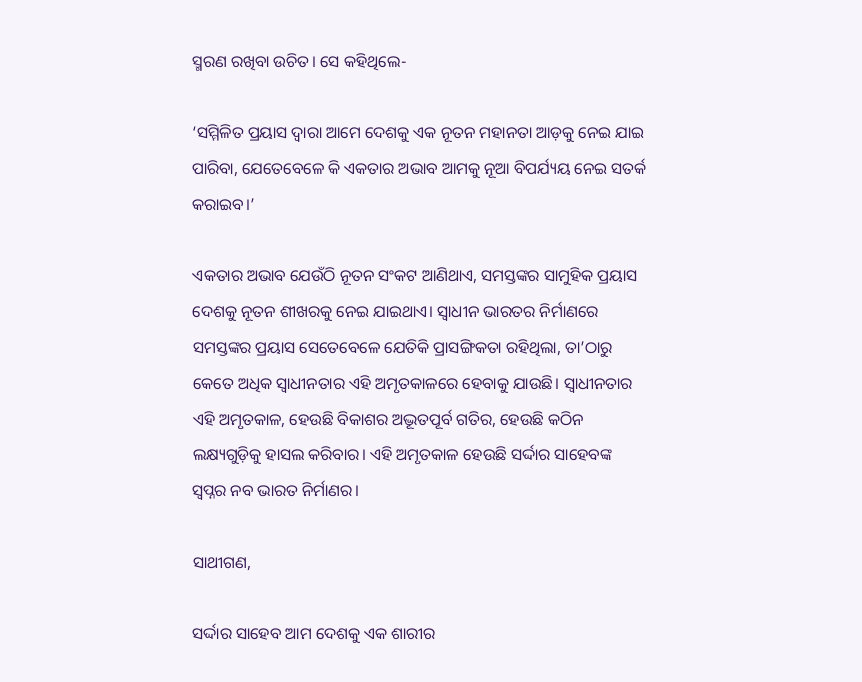ସ୍ମରଣ ରଖିବା ଉଚିତ। ସେ କହିଥିଲେ-

‘ସମ୍ମିଳିତ ପ୍ରୟାସ ଦ୍ୱାରା ଆମେ ଦେଶକୁ ଏକ ନୂତନ ମହାନତା ଆଡ଼କୁ ନେଇ ଯାଇ ପାରିବା, ଯେତେବେଳେ କି ଏକତାର ଅଭାବ ଆମକୁ ନୂଆ ବିପର୍ଯ୍ୟୟ ନେଇ ସତର୍କ କରାଇବ।’

ଏକତାର ଅଭାବ ଯେଉଁଠି ନୂତନ ସଂକଟ ଆଣିଥାଏ, ସମସ୍ତଙ୍କର ସାମୁହିକ ପ୍ରୟାସ ଦେଶକୁ ନୂତନ ଶୀଖରକୁ ନେଇ ଯାଇଥାଏ। ସ୍ୱାଧୀନ ଭାରତର ନିର୍ମାଣରେ ସମସ୍ତଙ୍କର ପ୍ରୟାସ ସେତେବେଳେ ଯେତିକି ପ୍ରାସଙ୍ଗିକତା ରହିଥିଲା, ତା’ଠାରୁ କେତେ ଅଧିକ ସ୍ୱାଧୀନତାର ଏହି ଅମୃତକାଳରେ ହେବାକୁ ଯାଉଛି। ସ୍ୱାଧୀନତାର ଏହି ଅମୃତକାଳ, ହେଉଛି ବିକାଶର ଅଦ୍ଭୂତପୂର୍ବ ଗତିର, ହେଉଛି କଠିନ ଲକ୍ଷ୍ୟଗୁଡ଼ିକୁ ହାସଲ କରିବାର। ଏହି ଅମୃତକାଳ ହେଉଛି ସର୍ଦ୍ଦାର ସାହେବଙ୍କ ସ୍ୱପ୍ନର ନବ ଭାରତ ନିର୍ମାଣର।

ସାଥୀଗଣ,

ସର୍ଦ୍ଦାର ସାହେବ ଆମ ଦେଶକୁ ଏକ ଶାରୀର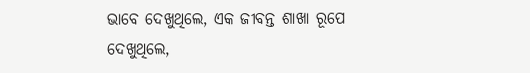ଭାବେ ଦେଖୁଥିଲେ, ଏକ ଜୀବନ୍ତ ଶାଖା ରୂପେ ଦେଖୁଥିଲେ,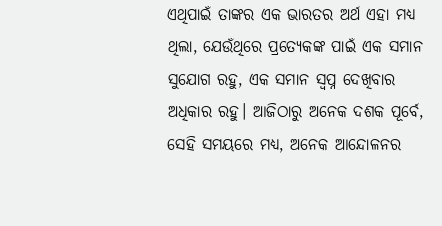ଏଥିପାଇଁ ତାଙ୍କର ଏକ ଭାରତର ଅର୍ଥ ଏହା ମଧ୍ୟ ଥିଲା, ଯେଉଁଥିରେ ପ୍ରତ୍ୟେକଙ୍କ ପାଇଁ ଏକ ସମାନ ସୁଯୋଗ ରହୁ, ଏକ ସମାନ ସ୍ୱପ୍ନ ଦେଖିବାର ଅଧିକାର ରହୁ। ଆଜିଠାରୁ ଅନେକ ଦଶକ ପୂର୍ବେ, ସେହି ସମୟରେ ମଧ୍ୟ, ଅନେକ ଆନ୍ଦୋଳନର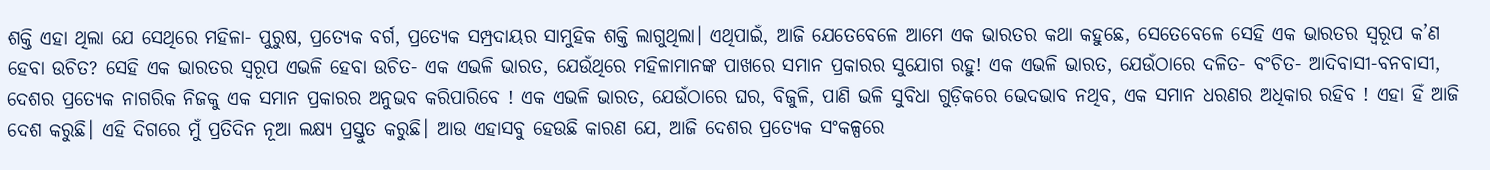ଶକ୍ତି ଏହା ଥିଲା ଯେ ସେଥିରେ ମହିଳା- ପୁରୁଷ, ପ୍ରତ୍ୟେକ ବର୍ଗ, ପ୍ରତ୍ୟେକ ସମ୍ପ୍ରଦାୟର ସାମୁହିକ ଶକ୍ତି ଲାଗୁଥିଲା। ଏଥିପାଇଁ, ଆଜି ଯେତେବେଳେ ଆମେ ଏକ ଭାରତର କଥା କହୁଛେ, ସେତେବେଳେ ସେହି ଏକ ଭାରତର ସ୍ୱରୂପ କ’ଣ ହେବା ଉଚିତ? ସେହି ଏକ ଭାରତର ସ୍ୱରୂପ ଏଭଳି ହେବା ଉଚିତ- ଏକ ଏଭଳି ଭାରତ, ଯେଉଁଥିରେ ମହିଳାମାନଙ୍କ ପାଖରେ ସମାନ ପ୍ରକାରର ସୁଯୋଗ ରହୁ! ଏକ ଏଭଳି ଭାରତ, ଯେଉଁଠାରେ ଦଳିତ- ବଂଚିତ- ଆଦିବାସୀ-ବନବାସୀ, ଦେଶର ପ୍ରତ୍ୟେକ ନାଗରିକ ନିଜକୁ ଏକ ସମାନ ପ୍ରକାରର ଅନୁଭବ କରିପାରିବେ ! ଏକ ଏଭଳି ଭାରତ, ଯେଉଁଠାରେ ଘର, ବିଜୁଳି, ପାଣି ଭଳି ସୁବିଧା ଗୁଡ଼ିକରେ ଭେଦଭାବ ନଥିବ, ଏକ ସମାନ ଧରଣର ଅଧିକାର ରହିବ ! ଏହା ହିଁ ଆଜି ଦେଶ କରୁଛି। ଏହି ଦିଗରେ ମୁଁ ପ୍ରତିଦିନ ନୂଆ ଲକ୍ଷ୍ୟ ପ୍ରସ୍ତୁତ କରୁଛି। ଆଉ ଏହାସବୁ ହେଉଛି କାରଣ ଯେ, ଆଜି ଦେଶର ପ୍ରତ୍ୟେକ ସଂକଳ୍ପରେ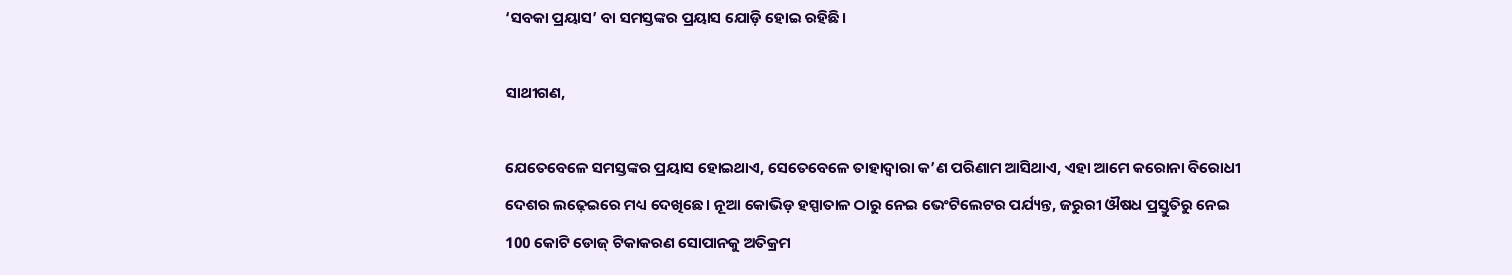‘ସବକା ପ୍ରୟାସ’ ବା ସମସ୍ତଙ୍କର ପ୍ରୟାସ ଯୋଡ଼ି ହୋଇ ରହିଛି।

ସାଥୀଗଣ,

ଯେତେବେଳେ ସମସ୍ତଙ୍କର ପ୍ରୟାସ ହୋଇଥାଏ, ସେତେବେଳେ ତାହାଦ୍ୱାରା କ’ଣ ପରିଣାମ ଆସିଥାଏ, ଏହା ଆମେ କରୋନା ବିରୋଧୀ ଦେଶର ଲଢ଼େଇରେ ମଧ୍ୟ ଦେଖିଛେ। ନୂଆ କୋଭିଡ଼ ହସ୍ପାତାଳ ଠାରୁ ନେଇ ଭେଂଟିଲେଟର ପର୍ଯ୍ୟନ୍ତ, ଜରୁରୀ ଔଷଧ ପ୍ରସ୍ତୁତିରୁ ନେଇ 100 କୋଟି ଡୋଜ୍ ଟିକାକରଣ ସୋପାନକୁ ଅତିକ୍ରମ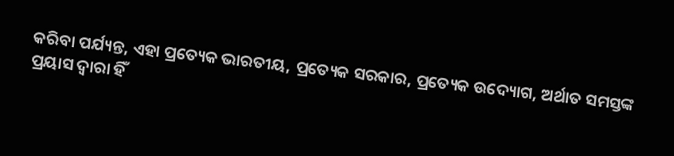କରିବା ପର୍ଯ୍ୟନ୍ତ, ଏହା ପ୍ରତ୍ୟେକ ଭାରତୀୟ, ପ୍ରତ୍ୟେକ ସରକାର, ପ୍ରତ୍ୟେକ ଉଦ୍ୟୋଗ, ଅର୍ଥାତ ସମସ୍ତଙ୍କ ପ୍ରୟାସ ଦ୍ୱାରା ହିଁ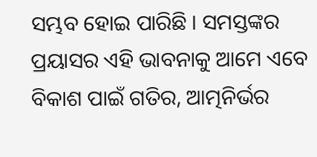ସମ୍ଭବ ହୋଇ ପାରିଛି। ସମସ୍ତଙ୍କର ପ୍ରୟାସର ଏହି ଭାବନାକୁ ଆମେ ଏବେ ବିକାଶ ପାଇଁ ଗତିର, ଆତ୍ମନିର୍ଭର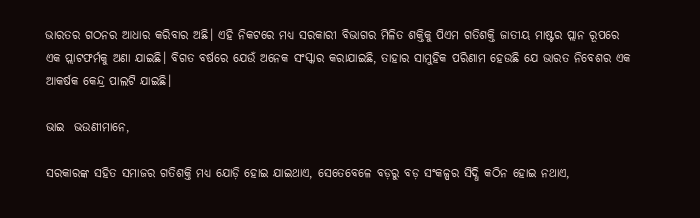ଭାରତର ଗଠନର ଆଧାର କରିବାର ଅଛି। ଏହି ନିକଟରେ ମଧ୍ୟ ସରକାରୀ ବିଭାଗର ମିଳିତ ଶକ୍ତିକୁ ପିଏମ ଗତିଶକ୍ତି ଜାତୀୟ ମାଷ୍ଟର ପ୍ଲାନ ରୂପରେ ଏକ ପ୍ଲାଟଫର୍ମକୁ ଅଣା ଯାଇଛି। ବିଗତ ବର୍ଷରେ ଯେଉଁ ଅନେକ ସଂସ୍କାର କରାଯାଇଛି, ତାହାର ସାମୁହିକ ପରିଣାମ ହେଉଛି ଯେ ଭାରତ ନିବେଶର ଏକ ଆକର୍ଷକ କେନ୍ଦ୍ର ପାଲଟି ଯାଇଛି।

ଭାଇ  ଭଉଣୀମାନେ,

ସରକାରଙ୍କ ସହିତ ସମାଜର ଗତିଶକ୍ତି ମଧ୍ୟ ଯୋଡ଼ି ହୋଇ ଯାଇଥାଏ, ସେତେବେଳେ ବଡ଼ରୁ ବଡ଼ ସଂକଳ୍ପର ସିଦ୍ଧି କଠିନ ହୋଇ ନଥାଏ,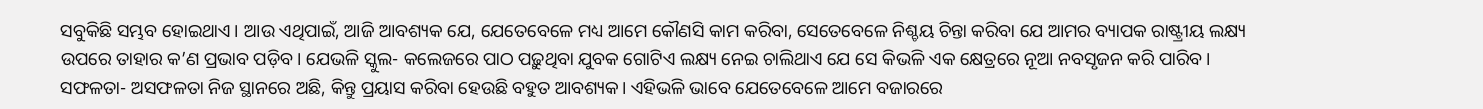ସବୁକିଛି ସମ୍ଭବ ହୋଇଥାଏ। ଆଉ ଏଥିପାଇଁ, ଆଜି ଆବଶ୍ୟକ ଯେ, ଯେତେବେଳେ ମଧ୍ୟ ଆମେ କୌଣସି କାମ କରିବା, ସେତେବେଳେ ନିଶ୍ଚୟ ଚିନ୍ତା କରିବା ଯେ ଆମର ବ୍ୟାପକ ରାଷ୍ଟ୍ରୀୟ ଲକ୍ଷ୍ୟ ଉପରେ ତାହାର କ’ଣ ପ୍ରଭାବ ପଡ଼ିବ। ଯେଭଳି ସ୍କୁଲ- କଲେଜରେ ପାଠ ପଢ଼ୁଥିବା ଯୁବକ ଗୋଟିଏ ଲକ୍ଷ୍ୟ ନେଇ ଚାଲିଥାଏ ଯେ ସେ କିଭଳି ଏକ କ୍ଷେତ୍ରରେ ନୂଆ ନବସୃଜନ କରି ପାରିବ। ସଫଳତା- ଅସଫଳତା ନିଜ ସ୍ଥାନରେ ଅଛି, କିନ୍ତୁ ପ୍ରୟାସ କରିବା ହେଉଛି ବହୁତ ଆବଶ୍ୟକ। ଏହିଭଳି ଭାବେ ଯେତେବେଳେ ଆମେ ବଜାରରେ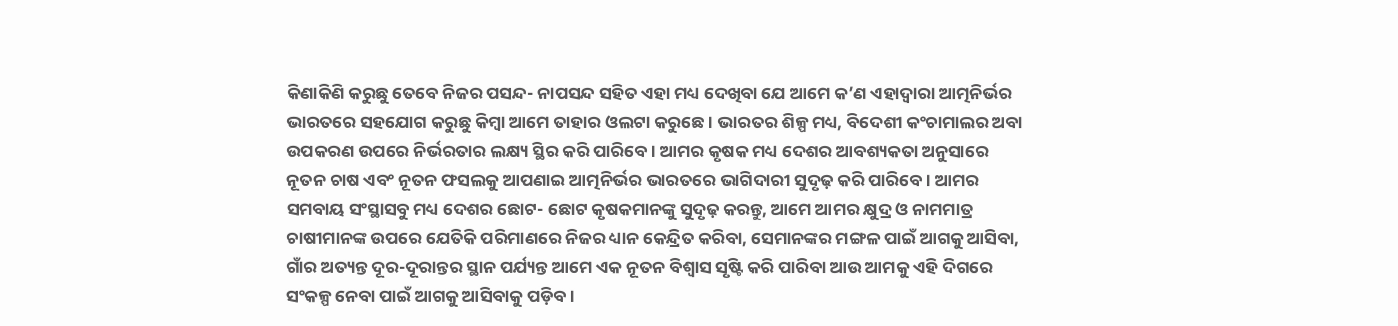କିଣାକିଣି କରୁଛୁ ତେବେ ନିଜର ପସନ୍ଦ- ନାପସନ୍ଦ ସହିତ ଏହା ମଧ୍ୟ ଦେଖିବା ଯେ ଆମେ କ’ଣ ଏହାଦ୍ୱାରା ଆତ୍ମନିର୍ଭର ଭାରତରେ ସହଯୋଗ କରୁଛୁ କିମ୍ବା ଆମେ ତାହାର ଓଲଟା କରୁଛେ। ଭାରତର ଶିଳ୍ପ ମଧ୍ୟ, ବିଦେଶୀ କଂଚାମାଲର ଅବା ଉପକରଣ ଉପରେ ନିର୍ଭରତାର ଲକ୍ଷ୍ୟ ସ୍ଥିର କରି ପାରିବେ। ଆମର କୃଷକ ମଧ୍ୟ ଦେଶର ଆବଶ୍ୟକତା ଅନୁସାରେ ନୂତନ ଚାଷ ଏବଂ ନୂତନ ଫସଲକୁ ଆପଣାଇ ଆତ୍ମନିର୍ଭର ଭାରତରେ ଭାଗିଦାରୀ ସୁଦୃଢ଼ କରି ପାରିବେ। ଆମର ସମବାୟ ସଂସ୍ଥାସବୁ ମଧ୍ୟ ଦେଶର ଛୋଟ- ଛୋଟ କୃଷକମାନଙ୍କୁ ସୁଦୃଢ଼ କରନ୍ତୁ, ଆମେ ଆମର କ୍ଷୁଦ୍ର ଓ ନାମମାତ୍ର ଚାଷୀମାନଙ୍କ ଉପରେ ଯେତିକି ପରିମାଣରେ ନିଜର ଧ୍ୟାନ କେନ୍ଦ୍ରିତ କରିବା, ସେମାନଙ୍କର ମଙ୍ଗଳ ପାଇଁ ଆଗକୁ ଆସିବା, ଗାଁର ଅତ୍ୟନ୍ତ ଦୂର-ଦୂରାନ୍ତର ସ୍ଥାନ ପର୍ଯ୍ୟନ୍ତ ଆମେ ଏକ ନୂତନ ବିଶ୍ୱାସ ସୃଷ୍ଟି କରି ପାରିବା ଆଉ ଆମକୁ ଏହି ଦିଗରେ ସଂକଳ୍ପ ନେବା ପାଇଁ ଆଗକୁ ଆସିବାକୁ ପଡ଼ିବ।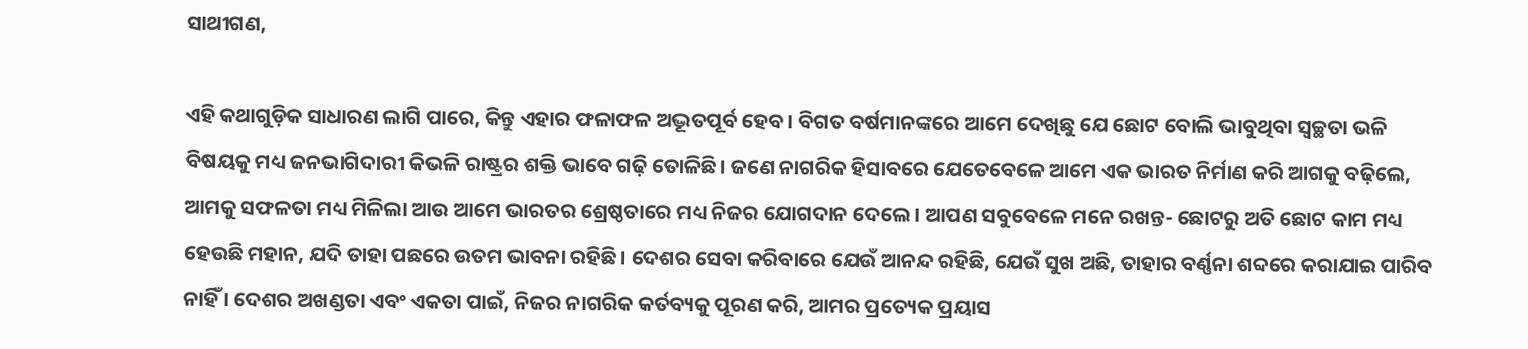ସାଥୀଗଣ,

ଏହି କଥାଗୁଡ଼ିକ ସାଧାରଣ ଲାଗି ପାରେ, କିନ୍ତୁ ଏହାର ଫଳାଫଳ ଅଦ୍ଭୂତପୂର୍ବ ହେବ। ବିଗତ ବର୍ଷମାନଙ୍କରେ ଆମେ ଦେଖିଛୁ ଯେ ଛୋଟ ବୋଲି ଭାବୁଥିବା ସ୍ୱଚ୍ଛତା ଭଳି ବିଷୟକୁ ମଧ୍ୟ ଜନଭାଗିଦାରୀ କିଭଳି ରାଷ୍ଟ୍ରର ଶକ୍ତି ଭାବେ ଗଢ଼ି ତୋଳିଛି। ଜଣେ ନାଗରିକ ହିସାବରେ ଯେତେବେଳେ ଆମେ ଏକ ଭାରତ ନିର୍ମାଣ କରି ଆଗକୁ ବଢ଼ିଲେ, ଆମକୁ ସଫଳତା ମଧ୍ୟ ମିଳିଲା ଆଉ ଆମେ ଭାରତର ଶ୍ରେଷ୍ଠତାରେ ମଧ୍ୟ ନିଜର ଯୋଗଦାନ ଦେଲେ। ଆପଣ ସବୁବେଳେ ମନେ ରଖନ୍ତ- ଛୋଟରୁ ଅତି ଛୋଟ କାମ ମଧ୍ୟ ହେଉଛି ମହାନ, ଯଦି ତାହା ପଛରେ ଉତମ ଭାବନା ରହିଛି। ଦେଶର ସେବା କରିବାରେ ଯେଉଁ ଆନନ୍ଦ ରହିଛି, ଯେଉଁ ସୁଖ ଅଛି, ତାହାର ବର୍ଣ୍ଣନା ଶବ୍ଦରେ କରାଯାଇ ପାରିବ ନାହିଁ । ଦେଶର ଅଖଣ୍ଡତା ଏବଂ ଏକତା ପାଇଁ, ନିଜର ନାଗରିକ କର୍ତବ୍ୟକୁ ପୂରଣ କରି, ଆମର ପ୍ରତ୍ୟେକ ପ୍ରୟାସ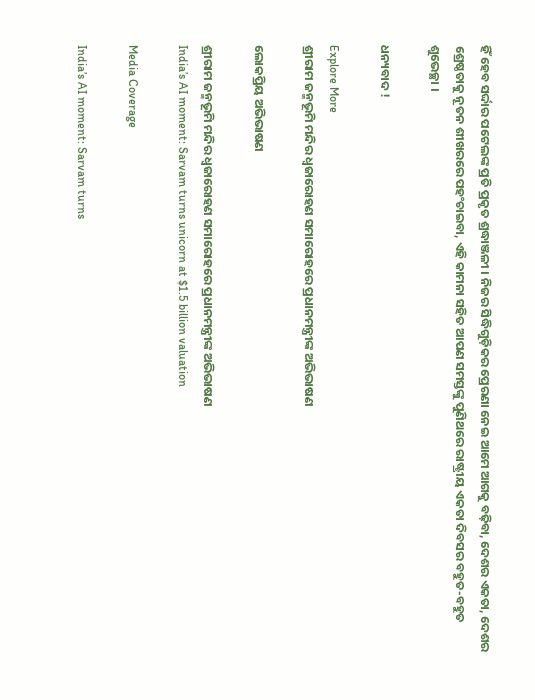ହିଁ ହେବ ସର୍ଦ୍ଦାର ପଟେଲଙ୍କ ପ୍ରତି ପ୍ରକୃତ ଶ୍ରଦ୍ଧାଞ୍ଜଳୀ । ନିଜର ସିଦ୍ଧିଗୁଡ଼ିକର ପ୍ରେରଣା ନେଇ ଆମେ ଆଗକୁ ବଢ଼ିବା, ଦେଶର ଏକତା, ଦେଶର ଶ୍ରେଷ୍ଠତାକୁ ନୂତନ ଶୀଖରରେ ପହଂଚାଇବା, ଏହି କାମନା ସହିତ ଆପଣ ସମସ୍ତଙ୍କୁ ପୁଣିଥରେ ରାଷ୍ଟ୍ରୀୟ ଏକତା ଦିବସର ବହୁତ-ବହୁତ ଶୁଭେଚ୍ଛା ।

ଧନ୍ୟବାଦ !

Explore More
ଶ୍ରୀରାମ ଜନ୍ମଭୂମି ମନ୍ଦିର ଧ୍ଵଜାରୋହଣ ସମାରୋହରେ ପ୍ରଧାନମନ୍ତ୍ରୀଙ୍କ ଅଭିଭାଷଣ

ଲୋକପ୍ରିୟ ଅଭିଭାଷଣ

ଶ୍ରୀରାମ ଜନ୍ମଭୂମି ମନ୍ଦିର ଧ୍ଵଜାରୋହଣ ସମାରୋହରେ ପ୍ରଧାନମନ୍ତ୍ରୀଙ୍କ ଅଭିଭାଷଣ
India’s AI moment: Sarvam turns unicorn at $1.5 billion valuation

Media Coverage

India’s AI moment: Sarvam turns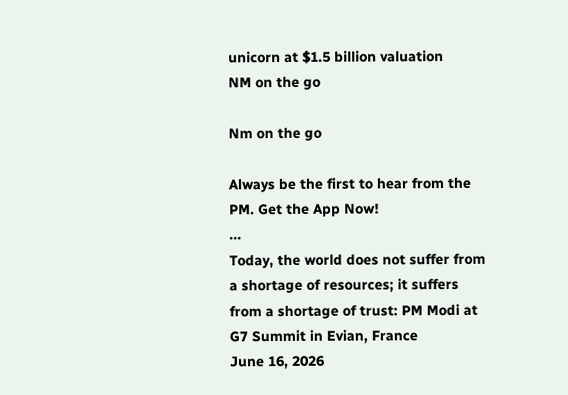unicorn at $1.5 billion valuation
NM on the go

Nm on the go

Always be the first to hear from the PM. Get the App Now!
...
Today, the world does not suffer from a shortage of resources; it suffers from a shortage of trust: PM Modi at G7 Summit in Evian, France
June 16, 2026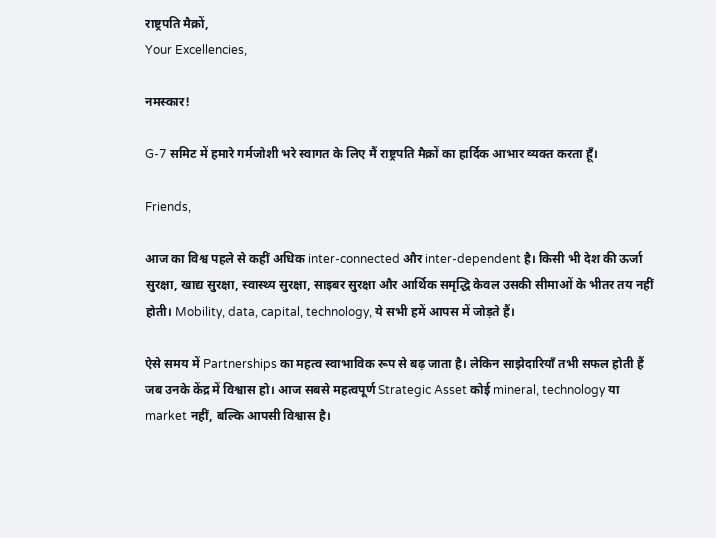राष्ट्रपति मैक्रों,
Your Excellencies,

नमस्कार!

G-7 समिट में हमारे गर्मजोशी भरे स्वागत के लिए मैं राष्ट्रपति मैक्रों का हार्दिक आभार व्यक्त करता हूँ।

Friends,

आज का विश्व पहले से कहीं अधिक inter-connected और inter-dependent है। किसी भी देश की ऊर्जा सुरक्षा, खाद्य सुरक्षा, स्वास्थ्य सुरक्षा, साइबर सुरक्षा और आर्थिक समृद्धि केवल उसकी सीमाओं के भीतर तय नहीं होती। Mobility, data, capital, technology, ये सभी हमें आपस में जोड़ते हैं।

ऐसे समय में Partnerships का महत्व स्वाभाविक रूप से बढ़ जाता है। लेकिन साझेदारियाँ तभी सफल होती हैं जब उनके केंद्र में विश्वास हो। आज सबसे महत्वपूर्ण Strategic Asset कोई mineral, technology या market नहीं, बल्कि आपसी विश्वास है।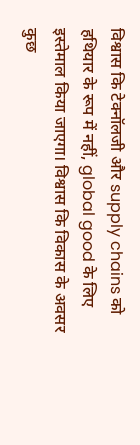विश्वास कि टेक्नॉलजी और supply chains को हथियार के रूप में नहीं, global good के लिए इस्तेमाल किया जाएगा। विश्वास कि विकास के अवसर कुछ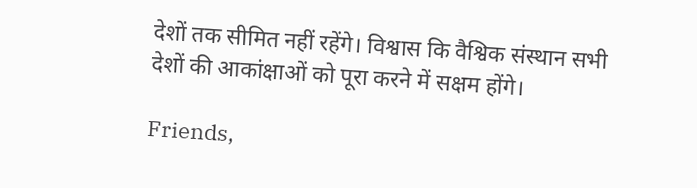देशों तक सीमित नहीं रहेंगे। विश्वास कि वैश्विक संस्थान सभी देशों की आकांक्षाओं को पूरा करने में सक्षम होंगे।

Friends,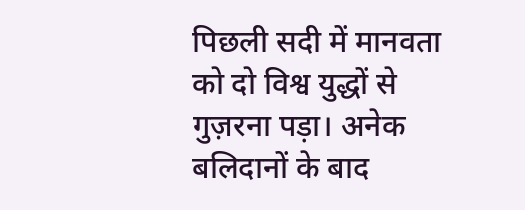पिछली सदी में मानवता को दो विश्व युद्धों से गुज़रना पड़ा। अनेक बलिदानों के बाद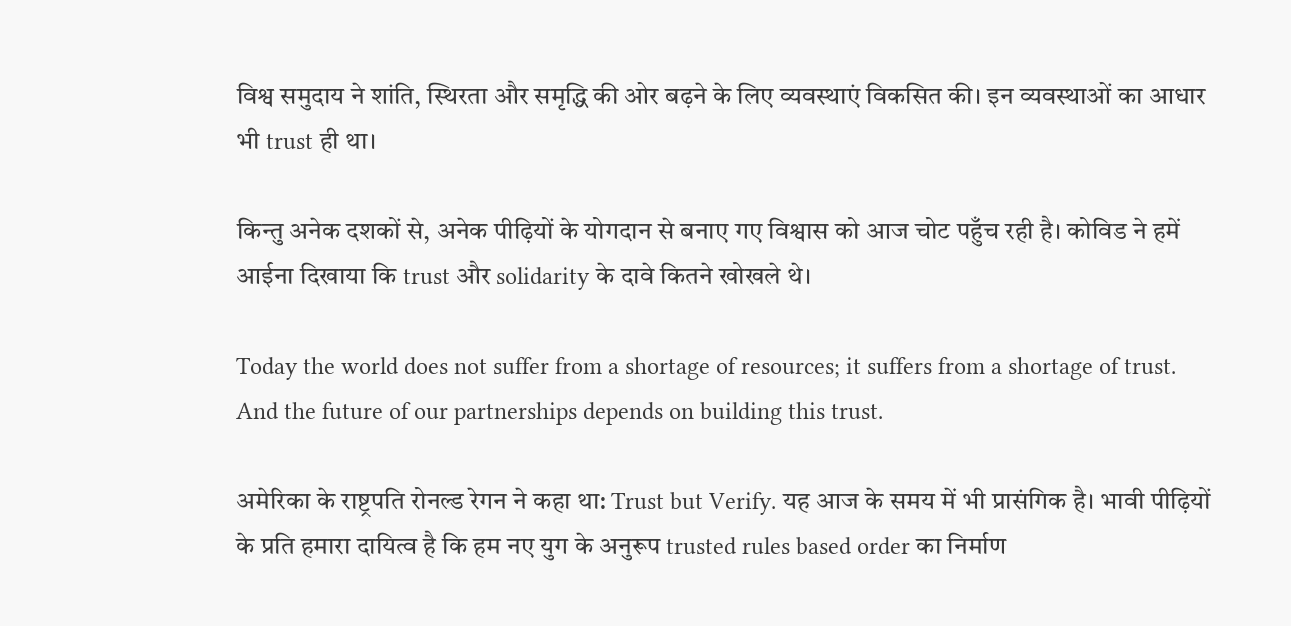विश्व समुदाय ने शांति, स्थिरता और समृद्धि की ओर बढ़ने के लिए व्यवस्थाएं विकसित की। इन व्यवस्थाओं का आधार भी trust ही था।

किन्तु अनेक दशकों से, अनेक पीढ़ियों के योगदान से बनाए गए विश्वास को आज चोट पहुँच रही है। कोविड ने हमें आईना दिखाया कि trust और solidarity के दावे कितने खोखले थे।

Today the world does not suffer from a shortage of resources; it suffers from a shortage of trust. And the future of our partnerships depends on building this trust.

अमेरिका के राष्ट्रपति रोनल्ड रेगन ने कहा था: Trust but Verify. यह आज के समय में भी प्रासंगिक है। भावी पीढ़ियों के प्रति हमारा दायित्व है कि हम नए युग के अनुरूप trusted rules based order का निर्माण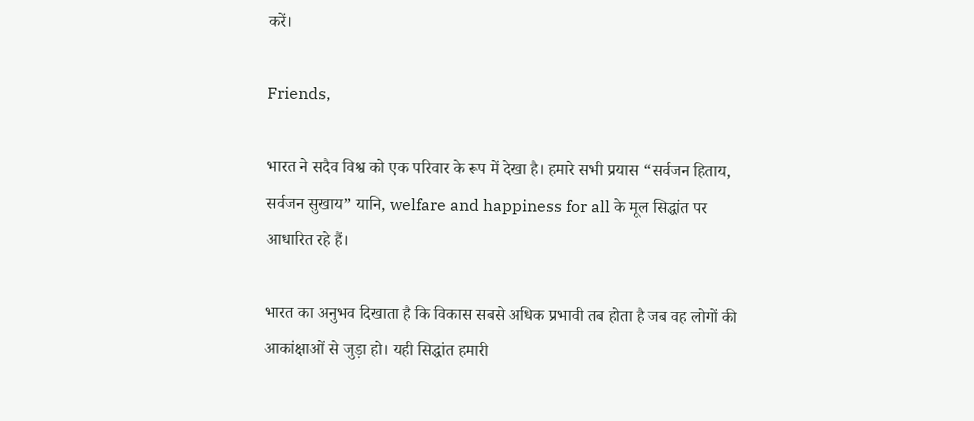करें।

Friends,

भारत ने सदैव विश्व को एक परिवार के रूप में देखा है। हमारे सभी प्रयास “सर्वजन हिताय, सर्वजन सुखाय” यानि, welfare and happiness for all के मूल सिद्धांत पर आधारित रहे हैं।

भारत का अनुभव दिखाता है कि विकास सबसे अधिक प्रभावी तब होता है जब वह लोगों की आकांक्षाओं से जुड़ा हो। यही सिद्धांत हमारी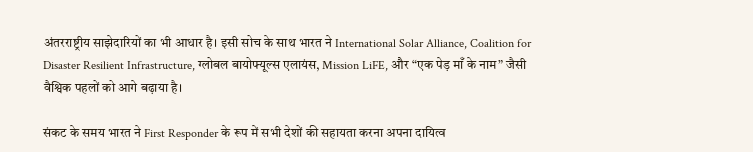अंतरराष्ट्रीय साझेदारियों का भी आधार है। इसी सोच के साथ भारत ने International Solar Alliance, Coalition for Disaster Resilient Infrastructure, ग्लोबल बायोफ्यूल्स एलायंस, Mission LiFE, और “एक पेड़ माँ के नाम” जैसी वैश्विक पहलों को आगे बढ़ाया है।

संकट के समय भारत ने First Responder के रूप में सभी देशों की सहायता करना अपना दायित्व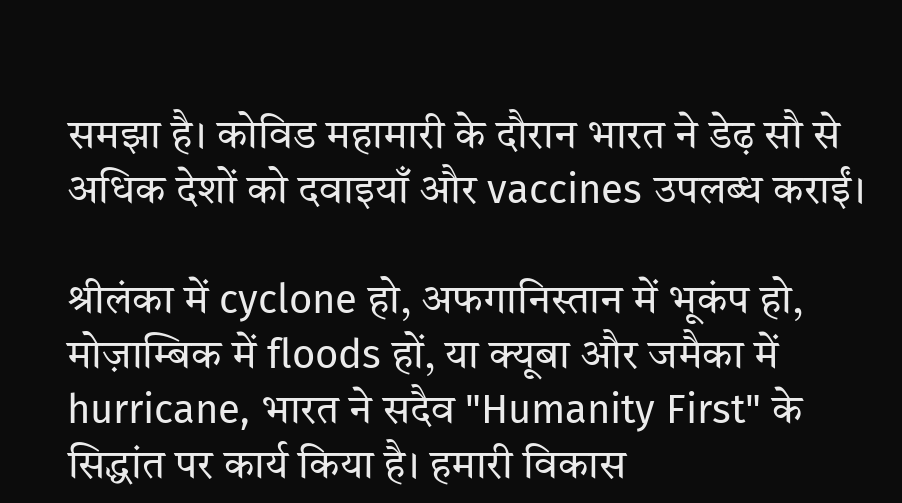समझा है। कोविड महामारी के दौरान भारत ने डेढ़ सौ से अधिक देशों को दवाइयाँ और vaccines उपलब्ध कराईं।

श्रीलंका में cyclone हो, अफगानिस्तान में भूकंप हो, मोज़ाम्बिक में floods हों, या क्यूबा और जमैका में hurricane, भारत ने सदैव "Humanity First" के सिद्धांत पर कार्य किया है। हमारी विकास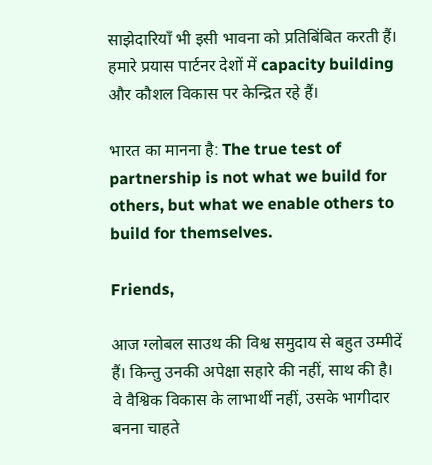साझेदारियाँ भी इसी भावना को प्रतिबिंबित करती हैं। हमारे प्रयास पार्टनर देशों में capacity building और कौशल विकास पर केन्द्रित रहे हैं।

भारत का मानना है: The true test of partnership is not what we build for others, but what we enable others to build for themselves.

Friends,

आज ग्लोबल साउथ की विश्व समुदाय से बहुत उम्मीदें हैं। किन्तु उनकी अपेक्षा सहारे की नहीं, साथ की है। वे वैश्विक विकास के लाभार्थी नहीं, उसके भागीदार बनना चाहते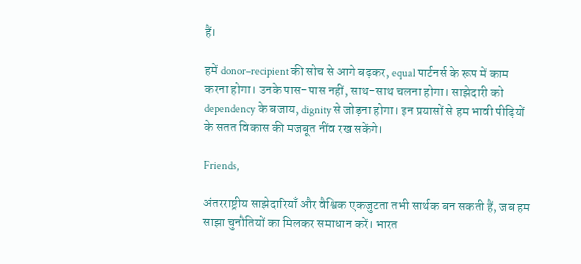हैं।

हमें donor–recipient की सोच से आगे बढ़कर, equal पार्टनर्स के रूप में काम करना होगा। उनके पास-पास नहीं, साथ-साथ चलना होगा। साझेदारी को dependency के बजाय, dignity से जोड़ना होगा। इन प्रयासों से हम भावी पीढ़ियों के सतत विकास की मजबूत नींव रख सकेंगे।

Friends,

अंतरराष्ट्रीय साझेदारियाँ और वैश्विक एकजुटता तभी सार्थक बन सकती हैं, जब हम साझा चुनौतियों का मिलकर समाधान करें। भारत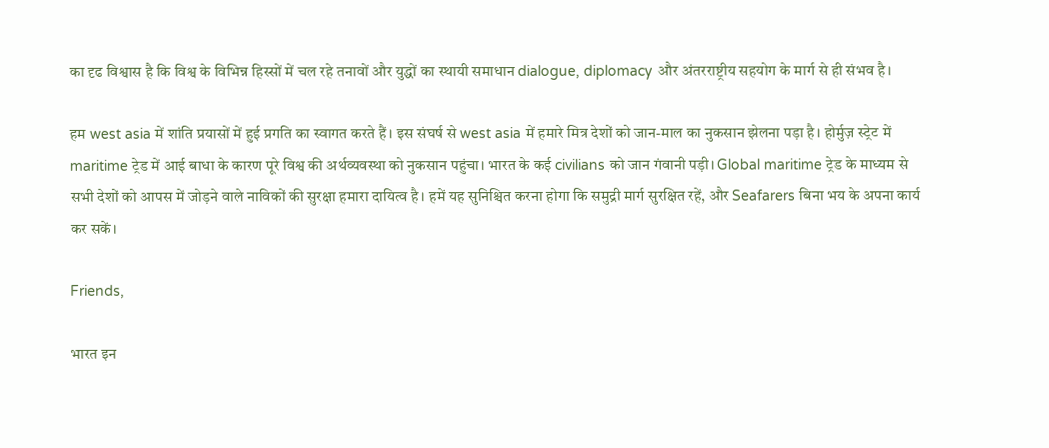का दृढ विश्वास है कि विश्व के विभिन्न हिस्सों में चल रहे तनावों और युद्धों का स्थायी समाधान dialogue, diplomacy और अंतरराष्ट्रीय सहयोग के मार्ग से ही संभव है।

हम west asia में शांति प्रयासों में हुई प्रगति का स्वागत करते हैं। इस संघर्ष से west asia में हमारे मित्र देशों को जान-माल का नुकसान झेलना पड़ा है। होर्मुज़ स्ट्रेट में maritime ट्रेड में आई बाधा के कारण पूरे विश्व की अर्थव्यवस्था को नुकसान पहुंचा। भारत के कई civilians को जान गंवानी पड़ी। Global maritime ट्रेड के माध्यम से सभी देशों को आपस में जोड़ने वाले नाविकों की सुरक्षा हमारा दायित्व है। हमें यह सुनिश्चित करना होगा कि समुद्री मार्ग सुरक्षित रहें, और Seafarers बिना भय के अपना कार्य कर सकें।

Friends,

भारत इन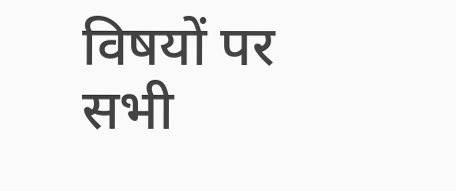विषयों पर सभी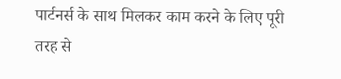पार्टनर्स के साथ मिलकर काम करने के लिए पूरी तरह से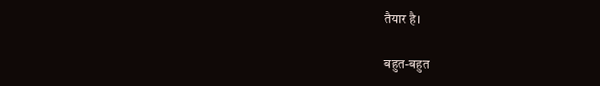तैयार है।

बहुत-बहुत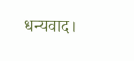धन्यवाद।